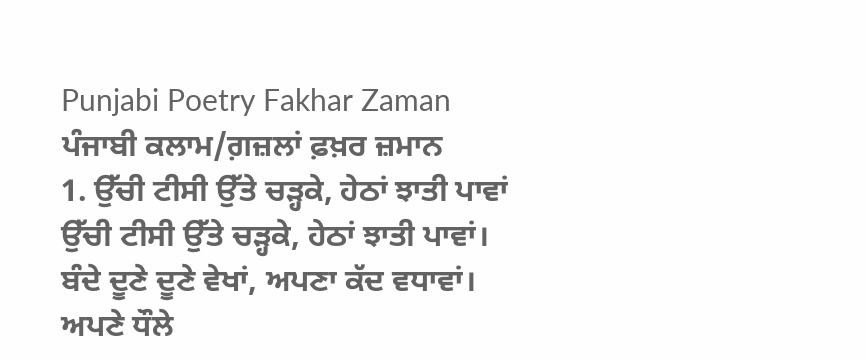Punjabi Poetry Fakhar Zaman
ਪੰਜਾਬੀ ਕਲਾਮ/ਗ਼ਜ਼ਲਾਂ ਫ਼ਖ਼ਰ ਜ਼ਮਾਨ
1. ਉੱਚੀ ਟੀਸੀ ਉੱਤੇ ਚੜ੍ਹਕੇ, ਹੇਠਾਂ ਝਾਤੀ ਪਾਵਾਂ
ਉੱਚੀ ਟੀਸੀ ਉੱਤੇ ਚੜ੍ਹਕੇ, ਹੇਠਾਂ ਝਾਤੀ ਪਾਵਾਂ।
ਬੰਦੇ ਦੂਣੇ ਦੂਣੇ ਵੇਖਾਂ, ਅਪਣਾ ਕੱਦ ਵਧਾਵਾਂ।
ਅਪਣੇ ਧੌਲੇ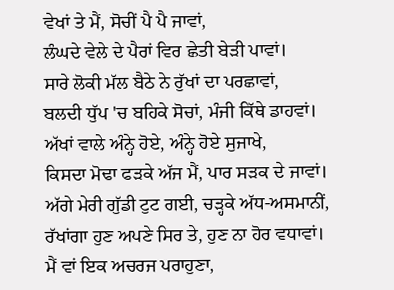ਵੇਖਾਂ ਤੇ ਮੈਂ, ਸੋਚੀਂ ਪੈ ਪੈ ਜਾਵਾਂ,
ਲੰਘਦੇ ਵੇਲੇ ਦੇ ਪੈਰਾਂ ਵਿਰ ਛੇਤੀ ਬੇੜੀ ਪਾਵਾਂ।
ਸਾਰੇ ਲੋਕੀ ਮੱਲ ਬੈਠੇ ਨੇ ਰੁੱਖਾਂ ਦਾ ਪਰਛਾਵਾਂ,
ਬਲਦੀ ਧੁੱਪ 'ਚ ਬਹਿਕੇ ਸੋਚਾਂ, ਮੰਜੀ ਕਿੱਥੇ ਡਾਹਵਾਂ।
ਅੱਖਾਂ ਵਾਲੇ ਅੰਨ੍ਹੇ ਹੋਏ, ਅੰਨ੍ਹੇ ਹੋਏ ਸੁਜਾਖੇ,
ਕਿਸਦਾ ਮੋਢਾ ਫੜਕੇ ਅੱਜ ਮੈਂ, ਪਾਰ ਸੜਕ ਦੇ ਜਾਵਾਂ।
ਅੱਗੇ ਮੇਰੀ ਗੁੱਡੀ ਟੁਟ ਗਈ, ਚੜ੍ਹਕੇ ਅੱਧ-ਅਸਮਾਨੀਂ,
ਰੱਖਾਂਗਾ ਹੁਣ ਅਪਣੇ ਸਿਰ ਤੇ, ਹੁਣ ਨਾ ਹੋਰ ਵਧਾਵਾਂ।
ਮੈਂ ਵਾਂ ਇਕ ਅਚਰਜ ਪਰਾਹੁਣਾ,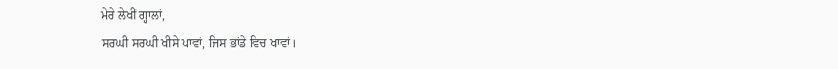ਮੇਰੇ ਲੇਖੀਂ ਗ੍ਹਾਲਾਂ,
ਸਰਘੀ ਸਰਘੀ ਖੀਸੇ ਪਾਵਾਂ, ਜਿਸ ਭਾਂਡੇ ਵਿਚ ਖਾਵਾਂ।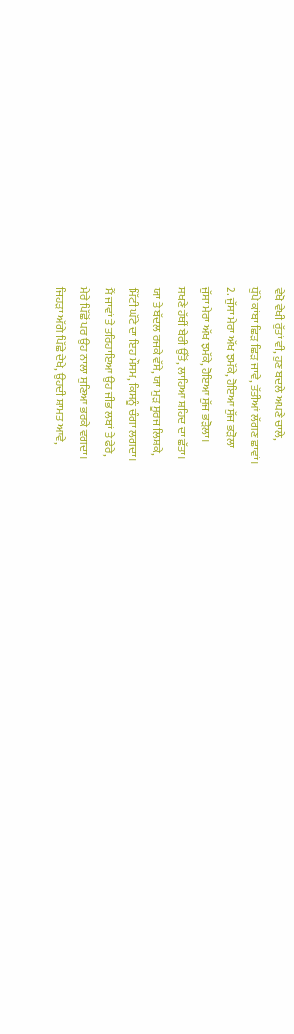ਵੇਖੋ ਵੇਖੀ ਰੁੱਤਾਂ ਵੀ, ਹੁਣ ਬਦਲੇ ਅਪਣੇ ਚਾਲੇ,
ਧੁੱਪੇ ਕਾਂਬਾ ਛਿੜ ਛਿੜ ਜਾਵੇ, ਤੱਤੀਆਂ ਲੱਗਣ ਛਾਵਾਂ।
2. ਜੁੱਸਾ ਮੇਰਾ ਅੱਖ ਝਮੱਕੇ, ਹੋਇਆ ਸੁੱਜ ਭੜੋਲਾ
ਜੁੱਸਾ ਮੇਰਾ ਅੱਖ ਝਮੱਕੇ, ਹੋਇਆ ਸੁੱਜ ਭੜੋਲਾ।
ਸਖਣੇ ਹੱਥੀਂ ਬੇਰੀ ਉੱਤੋਂ, ਲਾਹਿਆ ਸ਼ਹਿਦ ਦਾ ਛੱਤਾ।
ਯਾ ਤੇ ਬੱਦਲ ਰਜਕੇ ਵੱਸੇ, ਯਾ ਮੁੜ ਸੂਰਜ ਲਿਸ਼ਕੇ,
ਮਿੱਟੀ ਘੱਟੇ ਦਾ ਇਹ ਮੌਸਮ, ਕਿਸਨੂੰ ਚੰਗਾ ਲਗਦਾ।
ਮੈਂ ਜਾਵਾਂ ਤੇ ਤਰਿਹਾਇਆ ਉਹ ਜੀਭ ਲਬਾਂ ਤੇ ਫੇਰੇ,
ਮੇਰੇ ਪਿੱਛੋਂ ਪਰ ਉਹ ਨਾਲਾ ਸੁਣਿਆ ਭਰਕੇ ਵਗਦਾ।
ਜਿਹੜਾ ਅੱਗੇ ਪਿੱਛੇ ਦੇਖੇ, ਉਹਦੀ ਸ਼ਾਮਤ ਆਵੇ,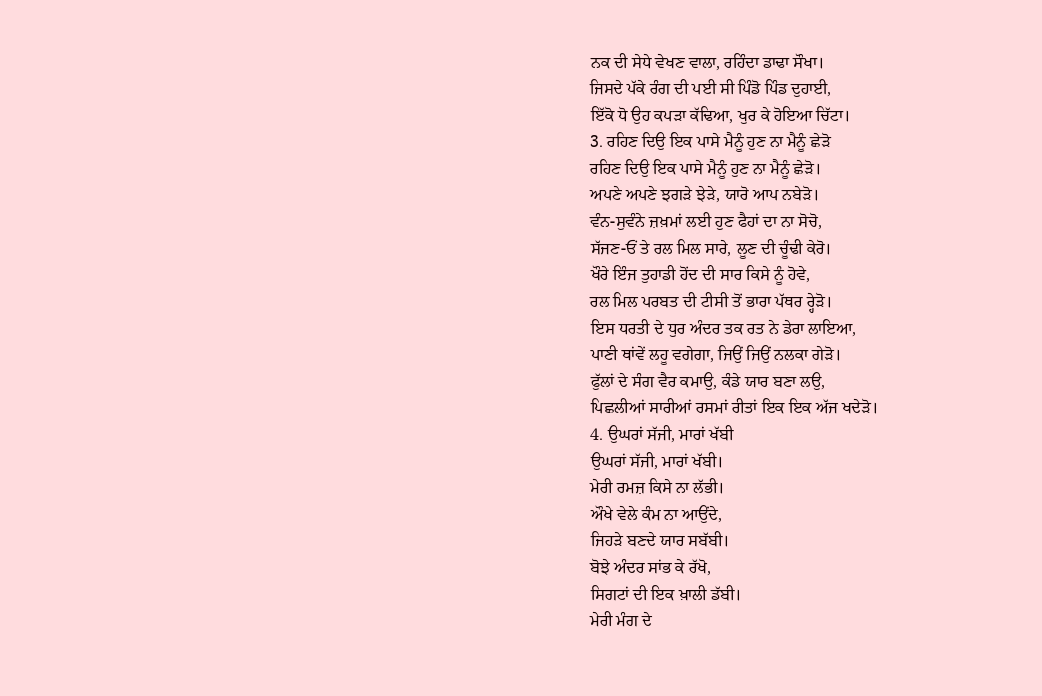ਨਕ ਦੀ ਸੇਧੇ ਵੇਖਣ ਵਾਲਾ, ਰਹਿੰਦਾ ਡਾਢਾ ਸੌਖਾ।
ਜਿਸਦੇ ਪੱਕੇ ਰੰਗ ਦੀ ਪਈ ਸੀ ਪਿੰਡੋ ਪਿੰਡ ਦੁਹਾਈ,
ਇੱਕੋ ਧੋ ਉਹ ਕਪੜਾ ਕੱਢਿਆ, ਖੁਰ ਕੇ ਹੋਇਆ ਚਿੱਟਾ।
3. ਰਹਿਣ ਦਿਉ ਇਕ ਪਾਸੇ ਮੈਨੂੰ ਹੁਣ ਨਾ ਮੈਨੂੰ ਛੇੜੋ
ਰਹਿਣ ਦਿਉ ਇਕ ਪਾਸੇ ਮੈਨੂੰ ਹੁਣ ਨਾ ਮੈਨੂੰ ਛੇੜੋ।
ਅਪਣੇ ਅਪਣੇ ਝਗੜੇ ਝੇੜੇ, ਯਾਰੋ ਆਪ ਨਬੇੜੋ।
ਵੰਨ-ਸੁਵੰਨੇ ਜ਼ਖ਼ਮਾਂ ਲਈ ਹੁਣ ਫੈਹਾਂ ਦਾ ਨਾ ਸੋਚੋ,
ਸੱਜਣ-ਓਂ ਤੇ ਰਲ ਮਿਲ ਸਾਰੇ, ਲੂਣ ਦੀ ਚੂੰਢੀ ਕੇਰੋ।
ਖੌਰੇ ਇੰਜ ਤੁਹਾਡੀ ਹੋਂਦ ਦੀ ਸਾਰ ਕਿਸੇ ਨੂੰ ਹੋਵੇ,
ਰਲ ਮਿਲ ਪਰਬਤ ਦੀ ਟੀਸੀ ਤੋਂ ਭਾਰਾ ਪੱਥਰ ਰ੍ਹੇੜੋ।
ਇਸ ਧਰਤੀ ਦੇ ਧੁਰ ਅੰਦਰ ਤਕ ਰਤ ਨੇ ਡੇਰਾ ਲਾਇਆ,
ਪਾਣੀ ਥਾਂਵੇਂ ਲਹੂ ਵਗੇਗਾ, ਜਿਉਂ ਜਿਉਂ ਨਲਕਾ ਗੇੜੋ।
ਫੁੱਲਾਂ ਦੇ ਸੰਗ ਵੈਰ ਕਮਾਉ, ਕੰਡੇ ਯਾਰ ਬਣਾ ਲਉ,
ਪਿਛਲੀਆਂ ਸਾਰੀਆਂ ਰਸਮਾਂ ਰੀਤਾਂ ਇਕ ਇਕ ਅੱਜ ਖਦੇੜੋ।
4. ਉਘਰਾਂ ਸੱਜੀ, ਮਾਰਾਂ ਖੱਬੀ
ਉਘਰਾਂ ਸੱਜੀ, ਮਾਰਾਂ ਖੱਬੀ।
ਮੇਰੀ ਰਮਜ਼ ਕਿਸੇ ਨਾ ਲੱਭੀ।
ਔਖੇ ਵੇਲੇ ਕੰਮ ਨਾ ਆਉਂਦੇ,
ਜਿਹੜੇ ਬਣਦੇ ਯਾਰ ਸਬੱਬੀ।
ਬੋਝੇ ਅੰਦਰ ਸਾਂਭ ਕੇ ਰੱਖੋ,
ਸਿਗਟਾਂ ਦੀ ਇਕ ਖ਼ਾਲੀ ਡੱਬੀ।
ਮੇਰੀ ਮੰਗ ਦੇ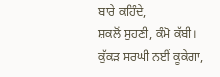ਬਾਰੇ ਕਹਿੰਦੇ,
ਸ਼ਕਲੋਂ ਸੁਹਣੀ, ਕੰਮੋ ਕੱਬੀ।
ਕੁੱਕੜ ਸਰਘੀ ਨਈਂ ਕੂਕੇਗਾ,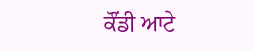ਕੌਂਡੀ ਆਟੇ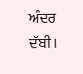ਅੰਦਰ ਦੱਬੀ।